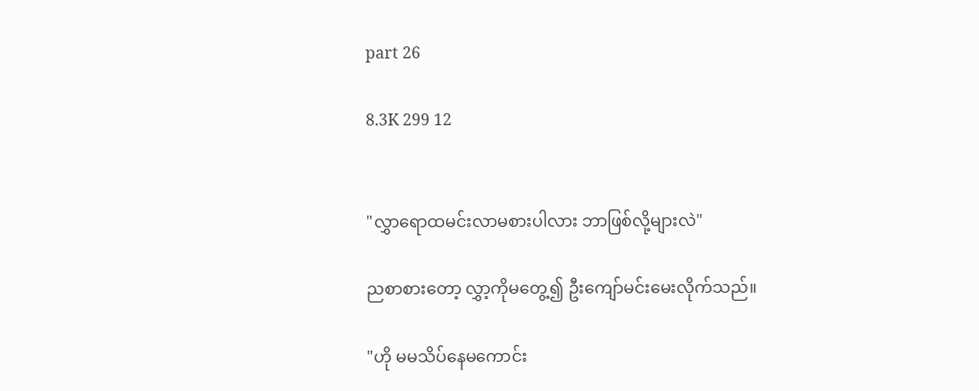part 26

8.3K 299 12


"လွှာရောထမင်းလာမစားပါလား ဘာဖြစ်လို့များလဲ"

ညစာစားတော့ လွှာ့ကိုမတွေ့၍ ဦးကျော်မင်းမေးလိုက်သည်။

"ဟို မမသိပ်နေမကောင်း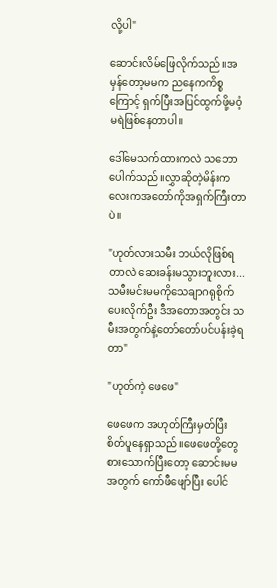လို့ပါ"

ဆောင်းလိမ်ဖြေလိုက်သည်။အမှန်တော့မမက ညနေကကိစ္စကြောင့် ရှက်ပြီးအပြင်ထွက်ဖို့မဝံ့မရဲဖြစ်နေတာပါ။

ဒေါ်မေသက်ထားကလဲ သဘောပေါက်သည်။လွှာဆိုတဲ့မိန်းကလေးကအတော်ကိုအရှက်ကြီးတာပဲ။

"ဟုတ်လားသမီး ဘယ်လိုဖြစ်ရတာလဲ ဆေးခန်းမသွားဘူးလား...သမီးမင်းမမကိုသေချာဂရုစိုက်ပေးလိုက်ဦး ဒီအတောအတွင်း သမီးအတွက်နဲ့တော်တော်ပင်ပန်းခဲ့ရတာ"

"ဟုတ်ကဲ့ ဖေဖေ"

ဖေဖေက အဟုတ်ကြီးမှတ်ပြီးစိတ်ပူနေရှာသည်။ဖေဖေတို့တွေ စားသောက်ပြီးတော့ ဆောင်းမမအတွက် ကော်ဖီဖျော်ပြီး ပေါင်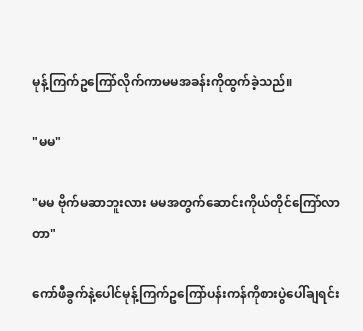မုန့်ကြက်ဥကြော်လိုက်ကာမမအခန်းကိုထွက်ခဲ့သည်။

"မမ"

"မမ ဗိုက်မဆာဘူးလား မမအတွက်ဆောင်းကိုယ်တိုင်ကြော်လာတာ"

ကော်ဖီခွက်နဲ့ပေါင်မုန့်ကြက်ဥကြော်ပန်းကန်ကိုစားပွဲပေါ်ချရင်း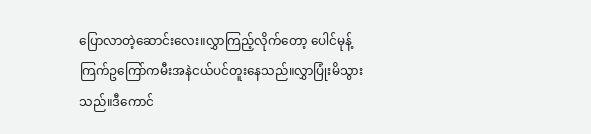ပြောလာတဲ့ဆောင်းလေး။လွှာကြည့်လိုက်တော့ ပေါင်မုန့်ကြက်ဥကြော်ကမီးအနဲငယ်ပင်တူးနေသည်။လွှာပြုံးမိသွားသည်။ဒီကောင်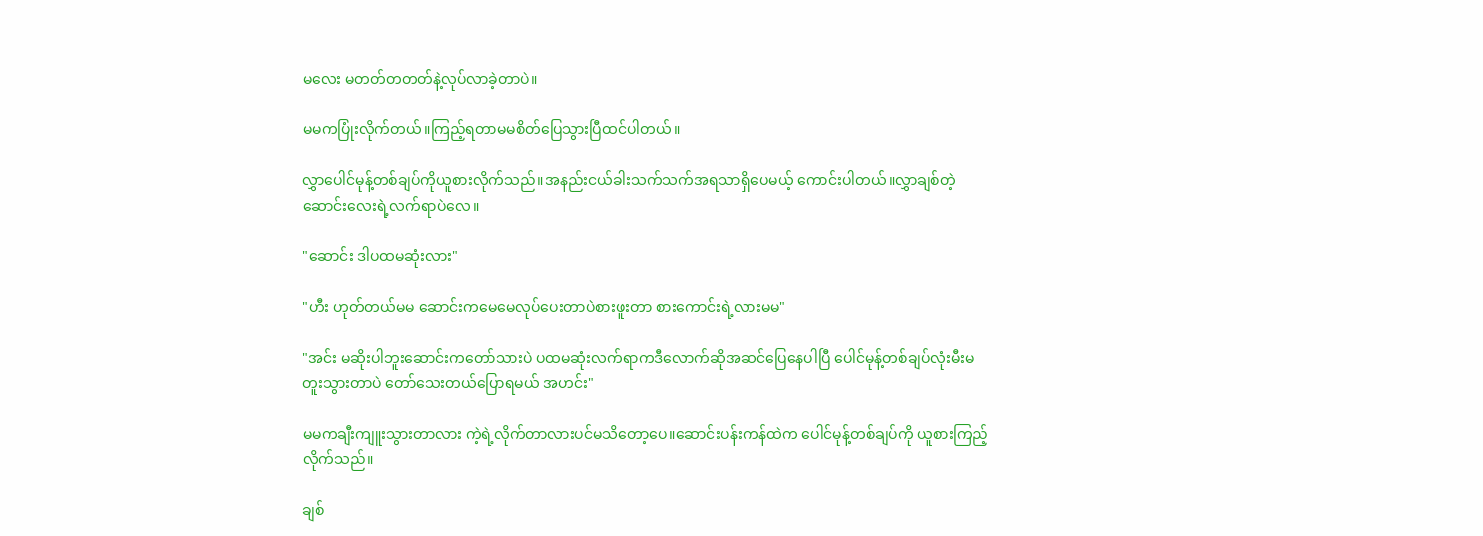မလေး မတတ်တတတ်နဲ့လုပ်လာခဲ့တာပဲ။

မမကပြုံးလိုက်တယ်။ကြည့်ရတာမမစိတ်ပြေသွားပြီထင်ပါတယ်။

လွှာပေါင်မုန့်တစ်ချပ်ကိုယူစားလိုက်သည်။အနည်းငယ်ခါးသက်သက်အရသာရှိပေမယ့် ကောင်းပါတယ်။လွှာချစ်တဲ့ဆောင်းလေးရဲ့လက်ရာပဲလေ။

"ဆောင်း ဒါပထမဆုံးလား"

"ဟီး ဟုတ်တယ်မမ ဆောင်းကမေမေလုပ်ပေးတာပဲစားဖူးတာ စားကောင်းရဲ့လားမမ"

"အင်း မဆိုးပါဘူးဆောင်းကတော်သားပဲ ပထမဆုံးလက်ရာကဒီလောက်ဆိုအဆင်ပြေနေပါပြီ ပေါင်မုန့်တစ်ချပ်လုံးမီးမတူးသွားတာပဲ တော်သေးတယ်ပြောရမယ် အဟင်း"

မမကချီးကျူးသွားတာလား ကဲ့ရဲ့လိုက်တာလားပင်မသိတော့ပေ။ဆောင်းပန်းကန်ထဲက ပေါင်မုန့်တစ်ချပ်ကို ယူစားကြည့်လိုက်သည်။

ချစ်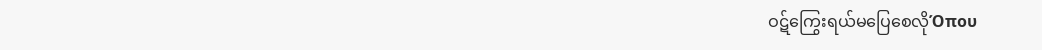ဝဋ်ကြွေး‌ရယ်မပြေစေလိုΌπου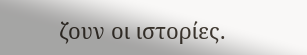ζουν οι ιστορίες.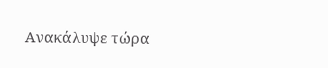Ανακάλυψε τώρα